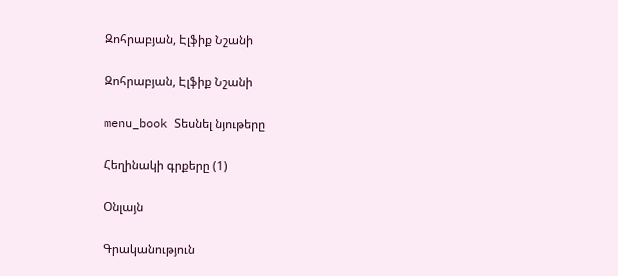Զոհրաբյան, Էլֆիք Նշանի

Զոհրաբյան, Էլֆիք Նշանի

menu_book Տեսնել նյութերը

Հեղինակի գրքերը (1)

Օնլայն

Գրականություն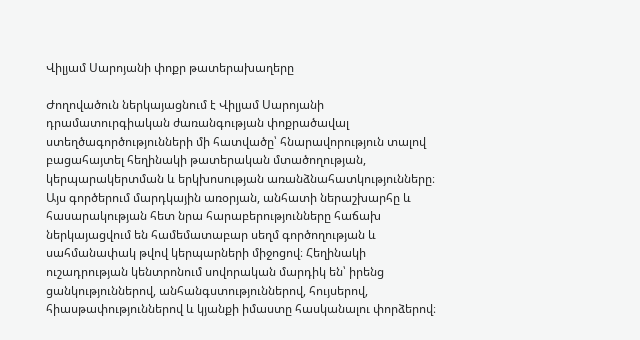Վիլյամ Սարոյանի փոքր թատերախաղերը

Ժողովածուն ներկայացնում է Վիլյամ Սարոյանի դրամատուրգիական ժառանգության փոքրածավալ ստեղծագործությունների մի հատվածը՝ հնարավորություն տալով բացահայտել հեղինակի թատերական մտածողության, կերպարակերտման և երկխոսության առանձնահատկությունները։ Այս գործերում մարդկային առօրյան, անհատի ներաշխարհը և հասարակության հետ նրա հարաբերությունները հաճախ ներկայացվում են համեմատաբար սեղմ գործողության և սահմանափակ թվով կերպարների միջոցով։ Հեղինակի ուշադրության կենտրոնում սովորական մարդիկ են՝ իրենց ցանկություններով, անհանգստություններով, հույսերով, հիասթափություններով և կյանքի իմաստը հասկանալու փորձերով։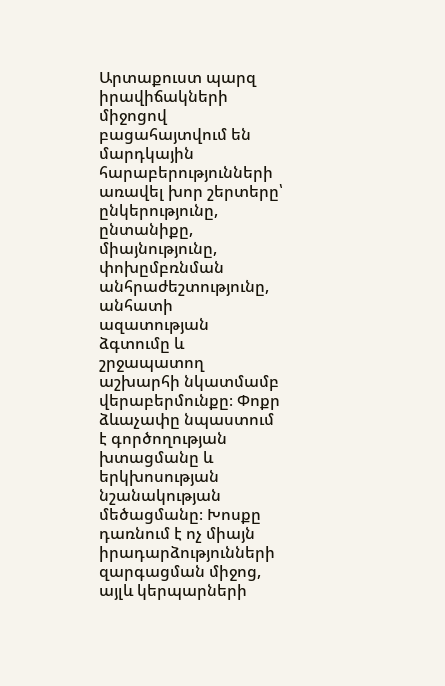Արտաքուստ պարզ իրավիճակների միջոցով բացահայտվում են մարդկային հարաբերությունների առավել խոր շերտերը՝ ընկերությունը, ընտանիքը, միայնությունը, փոխըմբռնման անհրաժեշտությունը, անհատի ազատության ձգտումը և շրջապատող աշխարհի նկատմամբ վերաբերմունքը։ Փոքր ձևաչափը նպաստում է գործողության խտացմանը և երկխոսության նշանակության մեծացմանը։ Խոսքը դառնում է ոչ միայն իրադարձությունների զարգացման միջոց, այլև կերպարների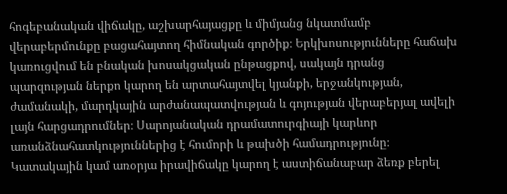հոգեբանական վիճակը, աշխարհայացքը և միմյանց նկատմամբ վերաբերմունքը բացահայտող հիմնական գործիք։ Երկխոսությունները հաճախ կառուցվում են բնական խոսակցական ընթացքով, սակայն դրանց պարզության ներքո կարող են արտահայտվել կյանքի, երջանկության, ժամանակի, մարդկային արժանապատվության և գոյության վերաբերյալ ավելի լայն հարցադրումներ։ Սարոյանական դրամատուրգիայի կարևոր առանձնահատկություններից է հումորի և թախծի համադրությունը։ Կատակային կամ առօրյա իրավիճակը կարող է աստիճանաբար ձեռք բերել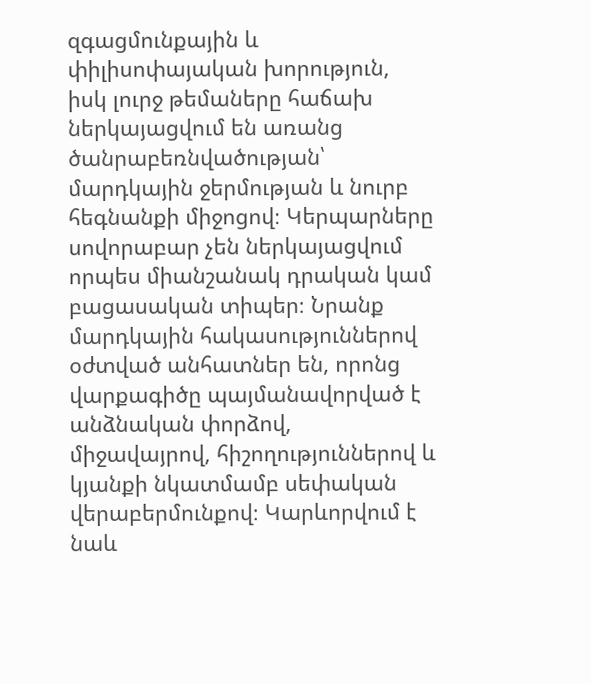զգացմունքային և փիլիսոփայական խորություն, իսկ լուրջ թեմաները հաճախ ներկայացվում են առանց ծանրաբեռնվածության՝ մարդկային ջերմության և նուրբ հեգնանքի միջոցով։ Կերպարները սովորաբար չեն ներկայացվում որպես միանշանակ դրական կամ բացասական տիպեր։ Նրանք մարդկային հակասություններով օժտված անհատներ են, որոնց վարքագիծը պայմանավորված է անձնական փորձով, միջավայրով, հիշողություններով և կյանքի նկատմամբ սեփական վերաբերմունքով։ Կարևորվում է նաև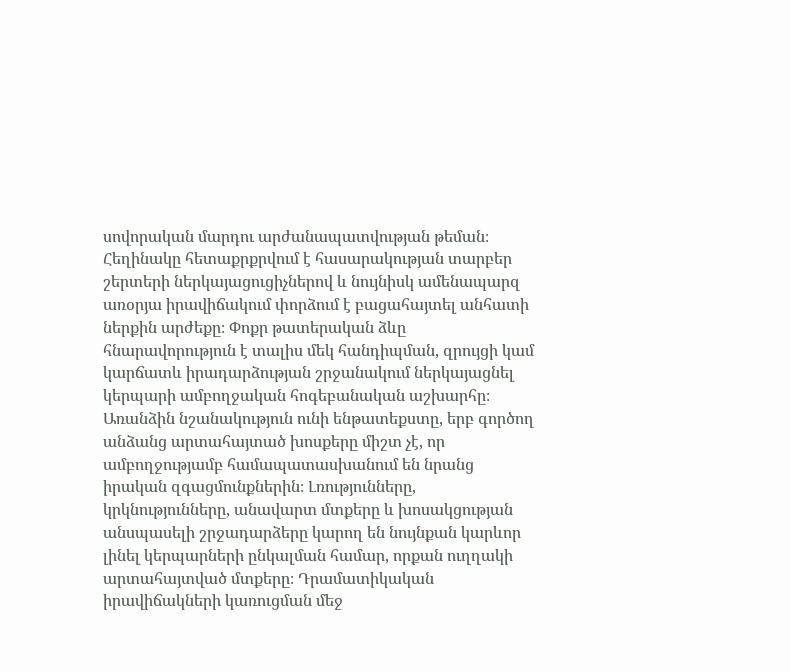սովորական մարդու արժանապատվության թեման։ Հեղինակը հետաքրքրվում է հասարակության տարբեր շերտերի ներկայացուցիչներով և նույնիսկ ամենապարզ առօրյա իրավիճակում փորձում է բացահայտել անհատի ներքին արժեքը։ Փոքր թատերական ձևը հնարավորություն է տալիս մեկ հանդիպման, զրույցի կամ կարճատև իրադարձության շրջանակում ներկայացնել կերպարի ամբողջական հոգեբանական աշխարհը։ Առանձին նշանակություն ունի ենթատեքստը, երբ գործող անձանց արտահայտած խոսքերը միշտ չէ, որ ամբողջությամբ համապատասխանում են նրանց իրական զգացմունքներին։ Լռությունները, կրկնությունները, անավարտ մտքերը և խոսակցության անսպասելի շրջադարձերը կարող են նույնքան կարևոր լինել կերպարների ընկալման համար, որքան ուղղակի արտահայտված մտքերը։ Դրամատիկական իրավիճակների կառուցման մեջ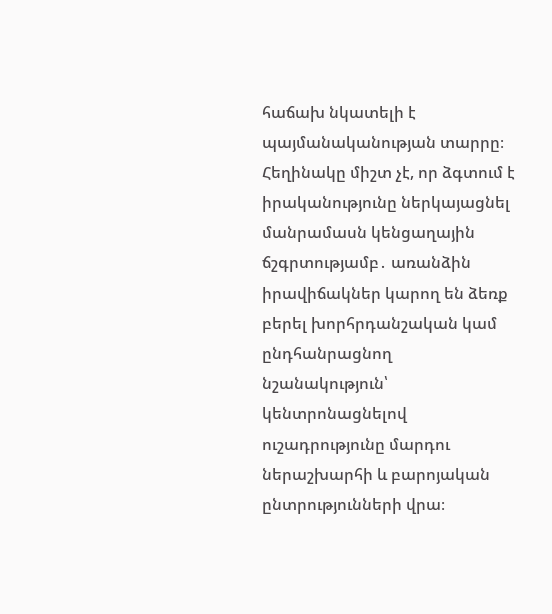հաճախ նկատելի է պայմանականության տարրը։ Հեղինակը միշտ չէ, որ ձգտում է իրականությունը ներկայացնել մանրամասն կենցաղային ճշգրտությամբ․ առանձին իրավիճակներ կարող են ձեռք բերել խորհրդանշական կամ ընդհանրացնող նշանակություն՝ կենտրոնացնելով ուշադրությունը մարդու ներաշխարհի և բարոյական ընտրությունների վրա։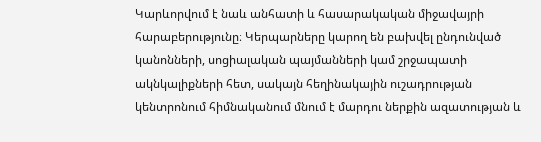Կարևորվում է նաև անհատի և հասարակական միջավայրի հարաբերությունը։ Կերպարները կարող են բախվել ընդունված կանոնների, սոցիալական պայմանների կամ շրջապատի ակնկալիքների հետ, սակայն հեղինակային ուշադրության կենտրոնում հիմնականում մնում է մարդու ներքին ազատության և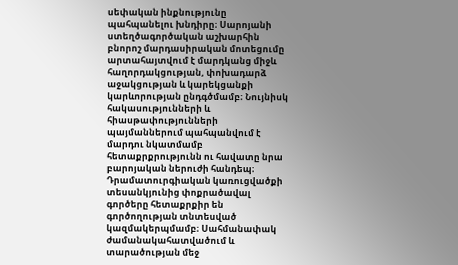սեփական ինքնությունը պահպանելու խնդիրը։ Սարոյանի ստեղծագործական աշխարհին բնորոշ մարդասիրական մոտեցումը արտահայտվում է մարդկանց միջև հաղորդակցության, փոխադարձ աջակցության և կարեկցանքի կարևորության ընդգծմամբ։ Նույնիսկ հակասությունների և հիասթափությունների պայմաններում պահպանվում է մարդու նկատմամբ հետաքրքրությունն ու հավատը նրա բարոյական ներուժի հանդեպ։ Դրամատուրգիական կառուցվածքի տեսանկյունից փոքրածավալ գործերը հետաքրքիր են գործողության տնտեսված կազմակերպմամբ։ Սահմանափակ ժամանակահատվածում և տարածության մեջ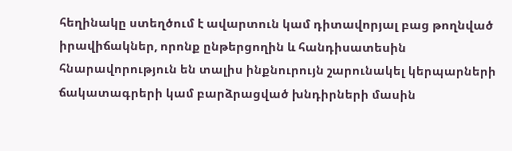հեղինակը ստեղծում է ավարտուն կամ դիտավորյալ բաց թողնված իրավիճակներ, որոնք ընթերցողին և հանդիսատեսին հնարավորություն են տալիս ինքնուրույն շարունակել կերպարների ճակատագրերի կամ բարձրացված խնդիրների մասին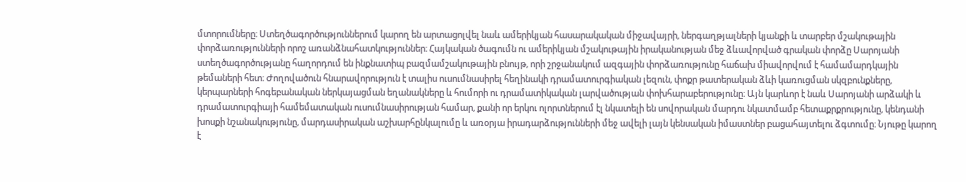մտորումները։ Ստեղծագործություններում կարող են արտացոլվել նաև ամերիկյան հասարակական միջավայրի, ներգաղթյալների կյանքի և տարբեր մշակութային փորձառությունների որոշ առանձնահատկություններ։ Հայկական ծագումն ու ամերիկյան մշակութային իրականության մեջ ձևավորված գրական փորձը Սարոյանի ստեղծագործությանը հաղորդում են ինքնատիպ բազմամշակութային բնույթ, որի շրջանակում ազգային փորձառությունը հաճախ միավորվում է համամարդկային թեմաների հետ։ Ժողովածուն հնարավորություն է տալիս ուսումնասիրել հեղինակի դրամատուրգիական լեզուն, փոքր թատերական ձևի կառուցման սկզբունքները, կերպարների հոգեբանական ներկայացման եղանակները և հումորի ու դրամատիկական լարվածության փոխհարաբերությունը։ Այն կարևոր է նաև Սարոյանի արձակի և դրամատուրգիայի համեմատական ուսումնասիրության համար, քանի որ երկու ոլորտներում էլ նկատելի են սովորական մարդու նկատմամբ հետաքրքրությունը, կենդանի խոսքի նշանակությունը, մարդասիրական աշխարհընկալումը և առօրյա իրադարձությունների մեջ ավելի լայն կենսական իմաստներ բացահայտելու ձգտումը։ Նյութը կարող է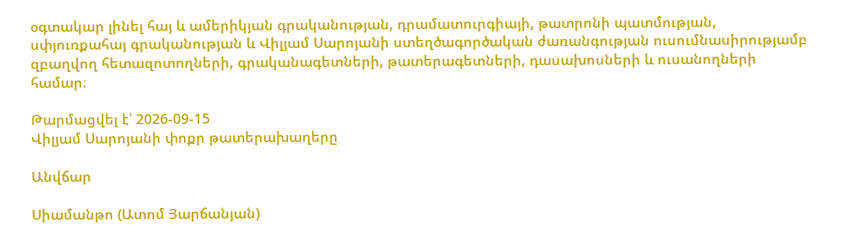օգտակար լինել հայ և ամերիկյան գրականության, դրամատուրգիայի, թատրոնի պատմության, սփյուռքահայ գրականության և Վիլյամ Սարոյանի ստեղծագործական ժառանգության ուսումնասիրությամբ զբաղվող հետազոտողների, գրականագետների, թատերագետների, դասախոսների և ուսանողների համար։

Թարմացվել է՝ 2026-09-15
Վիլյամ Սարոյանի փոքր թատերախաղերը

Անվճար

Սիամանթո (Ատոմ Յարճանյան)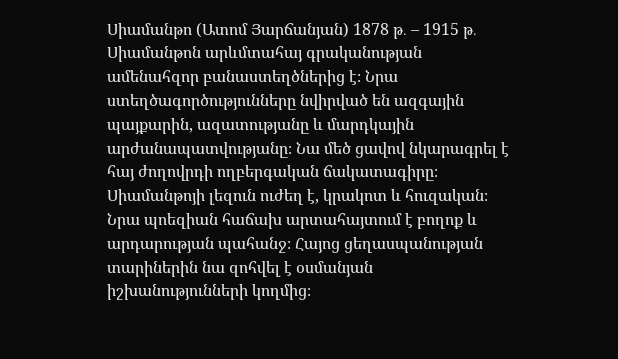Սիամանթո (Ատոմ Յարճանյան) 1878 թ․ – 1915 թ․ Սիամանթոն արևմտահայ գրականության ամենահզոր բանաստեղծներից է։ Նրա ստեղծագործությունները նվիրված են ազգային պայքարին, ազատությանը և մարդկային արժանապատվությանը։ Նա մեծ ցավով նկարագրել է հայ ժողովրդի ողբերգական ճակատագիրը։ Սիամանթոյի լեզուն ուժեղ է, կրակոտ և հուզական։ Նրա պոեզիան հաճախ արտահայտում է բողոք և արդարության պահանջ։ Հայոց ցեղասպանության տարիներին նա զոհվել է օսմանյան իշխանությունների կողմից։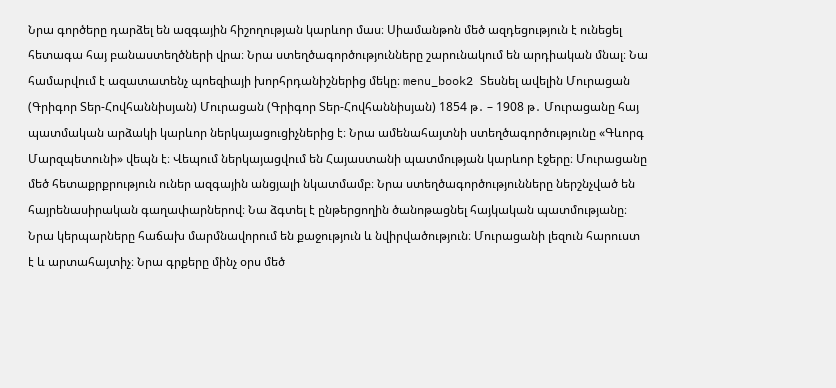Նրա գործերը դարձել են ազգային հիշողության կարևոր մաս։ Սիամանթոն մեծ ազդեցություն է ունեցել հետագա հայ բանաստեղծների վրա։ Նրա ստեղծագործությունները շարունակում են արդիական մնալ։ Նա համարվում է ազատատենչ պոեզիայի խորհրդանիշներից մեկը։ menu_book2 Տեսնել ավելին Մուրացան (Գրիգոր Տեր-Հովհաննիսյան) Մուրացան (Գրիգոր Տեր-Հովհաննիսյան) 1854 թ․ – 1908 թ․ Մուրացանը հայ պատմական արձակի կարևոր ներկայացուցիչներից է։ Նրա ամենահայտնի ստեղծագործությունը «Գևորգ Մարզպետունի» վեպն է։ Վեպում ներկայացվում են Հայաստանի պատմության կարևոր էջերը։ Մուրացանը մեծ հետաքրքրություն ուներ ազգային անցյալի նկատմամբ։ Նրա ստեղծագործությունները ներշնչված են հայրենասիրական գաղափարներով։ Նա ձգտել է ընթերցողին ծանոթացնել հայկական պատմությանը։ Նրա կերպարները հաճախ մարմնավորում են քաջություն և նվիրվածություն։ Մուրացանի լեզուն հարուստ է և արտահայտիչ։ Նրա գրքերը մինչ օրս մեծ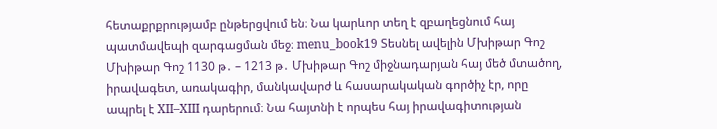հետաքրքրությամբ ընթերցվում են։ Նա կարևոր տեղ է զբաղեցնում հայ պատմավեպի զարգացման մեջ։ menu_book19 Տեսնել ավելին Մխիթար Գոշ Մխիթար Գոշ 1130 թ․ – 1213 թ․ Մխիթար Գոշ միջնադարյան հայ մեծ մտածող, իրավագետ, առակագիր, մանկավարժ և հասարակական գործիչ էր, որը ապրել է XII–XIII դարերում։ Նա հայտնի է որպես հայ իրավագիտության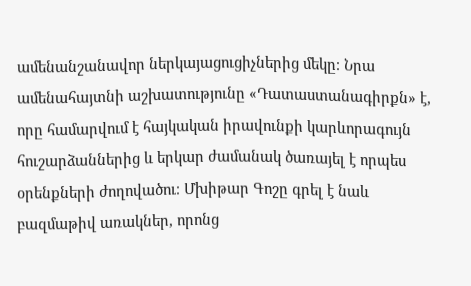ամենանշանավոր ներկայացուցիչներից մեկը։ Նրա ամենահայտնի աշխատությունը «Դատաստանագիրքն» է, որը համարվում է հայկական իրավունքի կարևորագույն հուշարձաններից և երկար ժամանակ ծառայել է որպես օրենքների ժողովածու։ Մխիթար Գոշը գրել է նաև բազմաթիվ առակներ, որոնց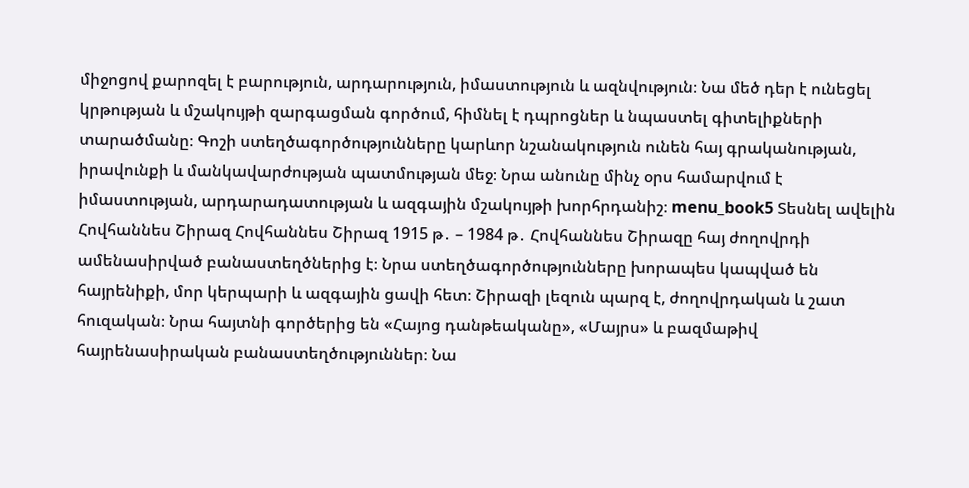միջոցով քարոզել է բարություն, արդարություն, իմաստություն և ազնվություն։ Նա մեծ դեր է ունեցել կրթության և մշակույթի զարգացման գործում, հիմնել է դպրոցներ և նպաստել գիտելիքների տարածմանը։ Գոշի ստեղծագործությունները կարևոր նշանակություն ունեն հայ գրականության, իրավունքի և մանկավարժության պատմության մեջ։ Նրա անունը մինչ օրս համարվում է իմաստության, արդարադատության և ազգային մշակույթի խորհրդանիշ։ menu_book5 Տեսնել ավելին Հովհաննես Շիրազ Հովհաննես Շիրազ 1915 թ․ – 1984 թ․ Հովհաննես Շիրազը հայ ժողովրդի ամենասիրված բանաստեղծներից է։ Նրա ստեղծագործությունները խորապես կապված են հայրենիքի, մոր կերպարի և ազգային ցավի հետ։ Շիրազի լեզուն պարզ է, ժողովրդական և շատ հուզական։ Նրա հայտնի գործերից են «Հայոց դանթեականը», «Մայրս» և բազմաթիվ հայրենասիրական բանաստեղծություններ։ Նա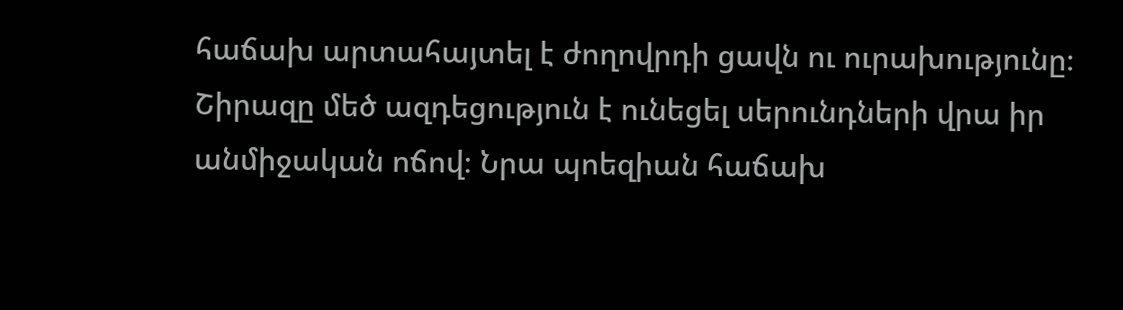հաճախ արտահայտել է ժողովրդի ցավն ու ուրախությունը։ Շիրազը մեծ ազդեցություն է ունեցել սերունդների վրա իր անմիջական ոճով։ Նրա պոեզիան հաճախ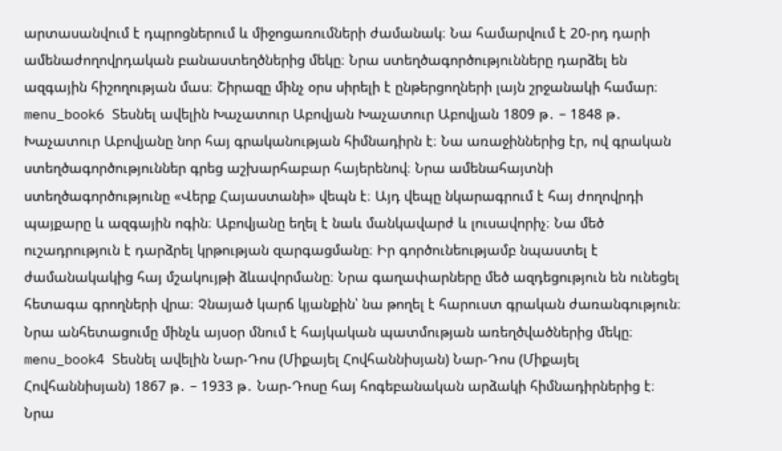արտասանվում է դպրոցներում և միջոցառումների ժամանակ։ Նա համարվում է 20-րդ դարի ամենաժողովրդական բանաստեղծներից մեկը։ Նրա ստեղծագործությունները դարձել են ազգային հիշողության մաս։ Շիրազը մինչ օրս սիրելի է ընթերցողների լայն շրջանակի համար։ menu_book6 Տեսնել ավելին Խաչատուր Աբովյան Խաչատուր Աբովյան 1809 թ․ – 1848 թ․ Խաչատուր Աբովյանը նոր հայ գրականության հիմնադիրն է։ Նա առաջիններից էր, ով գրական ստեղծագործություններ գրեց աշխարհաբար հայերենով։ Նրա ամենահայտնի ստեղծագործությունը «Վերք Հայաստանի» վեպն է։ Այդ վեպը նկարագրում է հայ ժողովրդի պայքարը և ազգային ոգին։ Աբովյանը եղել է նաև մանկավարժ և լուսավորիչ։ Նա մեծ ուշադրություն է դարձրել կրթության զարգացմանը։ Իր գործունեությամբ նպաստել է ժամանակակից հայ մշակույթի ձևավորմանը։ Նրա գաղափարները մեծ ազդեցություն են ունեցել հետագա գրողների վրա։ Չնայած կարճ կյանքին՝ նա թողել է հարուստ գրական ժառանգություն։ Նրա անհետացումը մինչև այսօր մնում է հայկական պատմության առեղծվածներից մեկը։ menu_book4 Տեսնել ավելին Նար-Դոս (Միքայել Հովհաննիսյան) Նար-Դոս (Միքայել Հովհաննիսյան) 1867 թ․ – 1933 թ․ Նար-Դոսը հայ հոգեբանական արձակի հիմնադիրներից է։ Նրա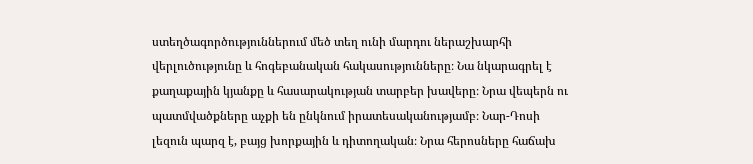ստեղծագործություններում մեծ տեղ ունի մարդու ներաշխարհի վերլուծությունը և հոգեբանական հակասությունները։ Նա նկարագրել է քաղաքային կյանքը և հասարակության տարբեր խավերը։ Նրա վեպերն ու պատմվածքները աչքի են ընկնում իրատեսականությամբ։ Նար-Դոսի լեզուն պարզ է, բայց խորքային և դիտողական։ Նրա հերոսները հաճախ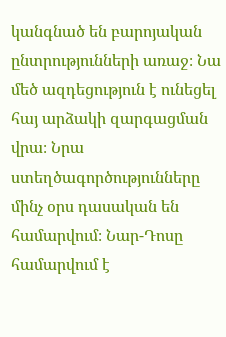կանգնած են բարոյական ընտրությունների առաջ։ Նա մեծ ազդեցություն է ունեցել հայ արձակի զարգացման վրա։ Նրա ստեղծագործությունները մինչ օրս դասական են համարվում։ Նար-Դոսը համարվում է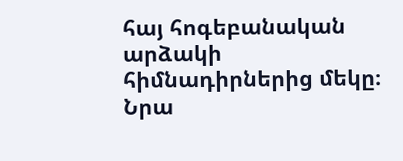հայ հոգեբանական արձակի հիմնադիրներից մեկը։ Նրա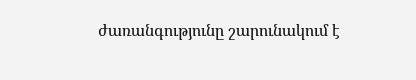ժառանգությունը շարունակում է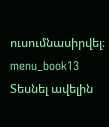ուսումնասիրվել։ menu_book13 Տեսնել ավելին